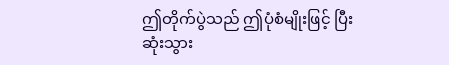ဤတိုက်ပွဲသည် ဤပုံစံမျိုးဖြင့် ပြီးဆုံးသွား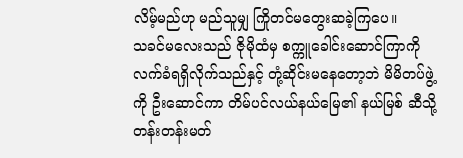လိမ့်မည်ဟု မည်သူမျှ ကြိုတင်မတွေးဆခဲ့ကြပေ။
သခင်မလေးသည် ဇိုမိုထံမှ စက္ကူခေါင်းဆောင်ကြာကို လက်ခံရရှိလိုက်သည်နှင့် တုံ့ဆိုင်းမနေတော့ဘဲ မိမိတပ်ဖွဲ့ကို ဦးဆောင်ကာ တိမ်ပင်လယ်နယ်မြေ၏ နယ်မြစ် ဆီသို့ တန်းတန်းမတ်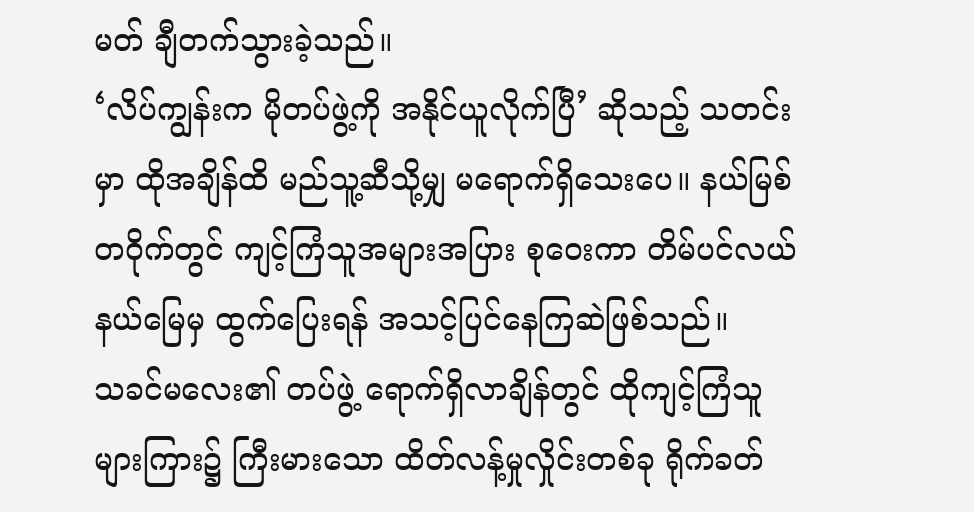မတ် ချီတက်သွားခဲ့သည်။
‘လိပ်ကျွန်းက မိုတပ်ဖွဲ့ကို အနိုင်ယူလိုက်ပြီ’ ဆိုသည့် သတင်းမှာ ထိုအချိန်ထိ မည်သူ့ဆီသို့မျှ မရောက်ရှိသေးပေ။ နယ်မြစ်တဝိုက်တွင် ကျင့်ကြံသူအများအပြား စုဝေးကာ တိမ်ပင်လယ်နယ်မြေမှ ထွက်ပြေးရန် အသင့်ပြင်နေကြဆဲဖြစ်သည်။
သခင်မလေး၏ တပ်ဖွဲ့ ရောက်ရှိလာချိန်တွင် ထိုကျင့်ကြံသူများကြား၌ ကြီးမားသော ထိတ်လန့်မှုလှိုင်းတစ်ခု ရိုက်ခတ်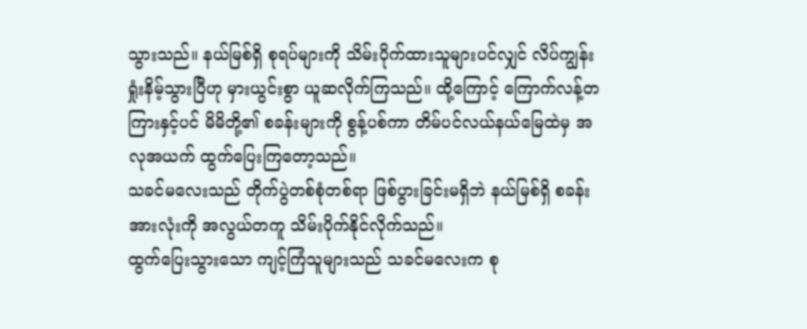သွားသည်။ နယ်မြစ်ရှိ စုရပ်များကို သိမ်းပိုက်ထားသူများပင်လျှင် လိပ်ကျွန်း ရှုံးနိမ့်သွားပြီဟု မှားယွင်းစွာ ယူဆလိုက်ကြသည်။ ထို့ကြောင့် ကြောက်လန့်တကြားနှင့်ပင် မိမိတို့၏ စခန်းများကို စွန့်ပစ်ကာ တိမ်ပင်လယ်နယ်မြေထဲမှ အလုအယက် ထွက်ပြေးကြတော့သည်။
သခင်မလေးသည် တိုက်ပွဲတစ်စုံတစ်ရာ ဖြစ်ပွားခြင်းမရှိဘဲ နယ်မြစ်ရှိ စခန်းအားလုံးကို အလွယ်တကူ သိမ်းပိုက်နိုင်လိုက်သည်။
ထွက်ပြေးသွားသော ကျင့်ကြံသူများသည် သခင်မလေးက စု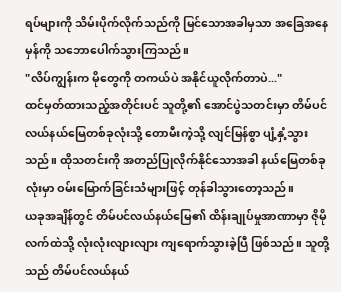ရပ်များကို သိမ်းပိုက်လိုက်သည်ကို မြင်သောအခါမှသာ အခြေအနေမှန်ကို သဘောပေါက်သွားကြသည်။
"လိပ်ကျွန်းက မိုတွေကို တကယ်ပဲ အနိုင်ယူလိုက်တာပဲ..."
ထင်မှတ်ထားသည့်အတိုင်းပင် သူတို့၏ အောင်ပွဲသတင်းမှာ တိမ်ပင်လယ်နယ်မြေတစ်ခုလုံးသို့ တောမီးကဲ့သို့ လျင်မြန်စွာ ပျံ့နှံ့သွားသည်။ ထိုသတင်းကို အတည်ပြုလိုက်နိုင်သောအခါ နယ်မြေတစ်ခုလုံးမှာ ဝမ်းမြောက်ခြင်းသံများဖြင့် တုန်ခါသွားတော့သည်။
ယခုအချိန်တွင် တိမ်ပင်လယ်နယ်မြေ၏ ထိန်းချုပ်မှုအာဏာမှာ ဇိုမိုလက်ထဲသို့ လုံးလုံးလျားလျား ကျရောက်သွားခဲ့ပြီ ဖြစ်သည်။ သူတို့သည် တိမ်ပင်လယ်နယ်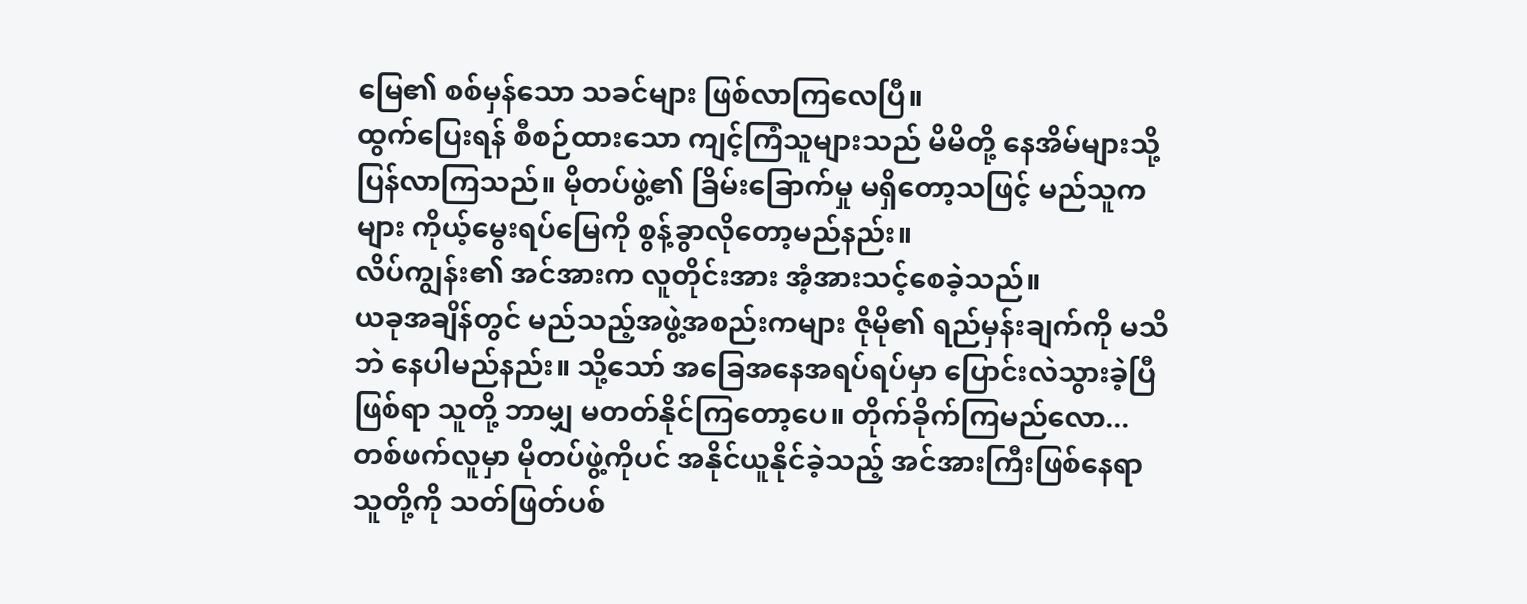မြေ၏ စစ်မှန်သော သခင်များ ဖြစ်လာကြလေပြီ။
ထွက်ပြေးရန် စီစဉ်ထားသော ကျင့်ကြံသူများသည် မိမိတို့ နေအိမ်များသို့ ပြန်လာကြသည်။ မိုတပ်ဖွဲ့၏ ခြိမ်းခြောက်မှု မရှိတော့သဖြင့် မည်သူကများ ကိုယ့်မွေးရပ်မြေကို စွန့်ခွာလိုတော့မည်နည်း။
လိပ်ကျွန်း၏ အင်အားက လူတိုင်းအား အံ့အားသင့်စေခဲ့သည်။
ယခုအချိန်တွင် မည်သည့်အဖွဲ့အစည်းကများ ဇိုမို၏ ရည်မှန်းချက်ကို မသိဘဲ နေပါမည်နည်း။ သို့သော် အခြေအနေအရပ်ရပ်မှာ ပြောင်းလဲသွားခဲ့ပြီဖြစ်ရာ သူတို့ ဘာမျှ မတတ်နိုင်ကြတော့ပေ။ တိုက်ခိုက်ကြမည်လော... တစ်ဖက်လူမှာ မိုတပ်ဖွဲ့ကိုပင် အနိုင်ယူနိုင်ခဲ့သည့် အင်အားကြီးဖြစ်နေရာ သူတို့ကို သတ်ဖြတ်ပစ်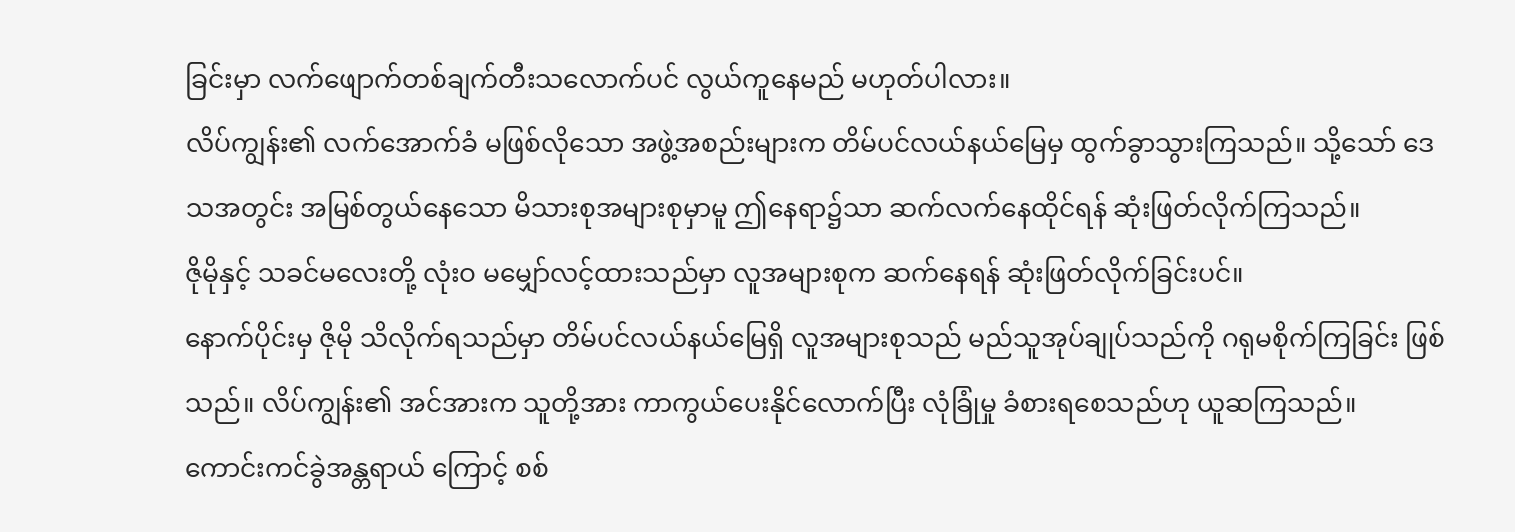ခြင်းမှာ လက်ဖျောက်တစ်ချက်တီးသလောက်ပင် လွယ်ကူနေမည် မဟုတ်ပါလား။
လိပ်ကျွန်း၏ လက်အောက်ခံ မဖြစ်လိုသော အဖွဲ့အစည်းများက တိမ်ပင်လယ်နယ်မြေမှ ထွက်ခွာသွားကြသည်။ သို့သော် ဒေသအတွင်း အမြစ်တွယ်နေသော မိသားစုအများစုမှာမူ ဤနေရာ၌သာ ဆက်လက်နေထိုင်ရန် ဆုံးဖြတ်လိုက်ကြသည်။
ဇိုမိုနှင့် သခင်မလေးတို့ လုံးဝ မမျှော်လင့်ထားသည်မှာ လူအများစုက ဆက်နေရန် ဆုံးဖြတ်လိုက်ခြင်းပင်။
နောက်ပိုင်းမှ ဇိုမို သိလိုက်ရသည်မှာ တိမ်ပင်လယ်နယ်မြေရှိ လူအများစုသည် မည်သူအုပ်ချုပ်သည်ကို ဂရုမစိုက်ကြခြင်း ဖြစ်သည်။ လိပ်ကျွန်း၏ အင်အားက သူတို့အား ကာကွယ်ပေးနိုင်လောက်ပြီး လုံခြုံမှု ခံစားရစေသည်ဟု ယူဆကြသည်။
ကောင်းကင်ခွဲအန္တရာယ် ကြောင့် စစ်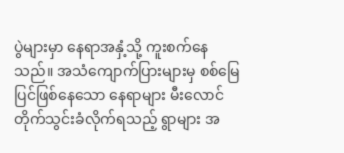ပွဲများမှာ နေရာအနှံ့သို့ ကူးစက်နေသည်။ အသံကျောက်ပြားများမှ စစ်မြေပြင်ဖြစ်နေသော နေရာများ မီးလောင်တိုက်သွင်းခံလိုက်ရသည့် ရွာများ အ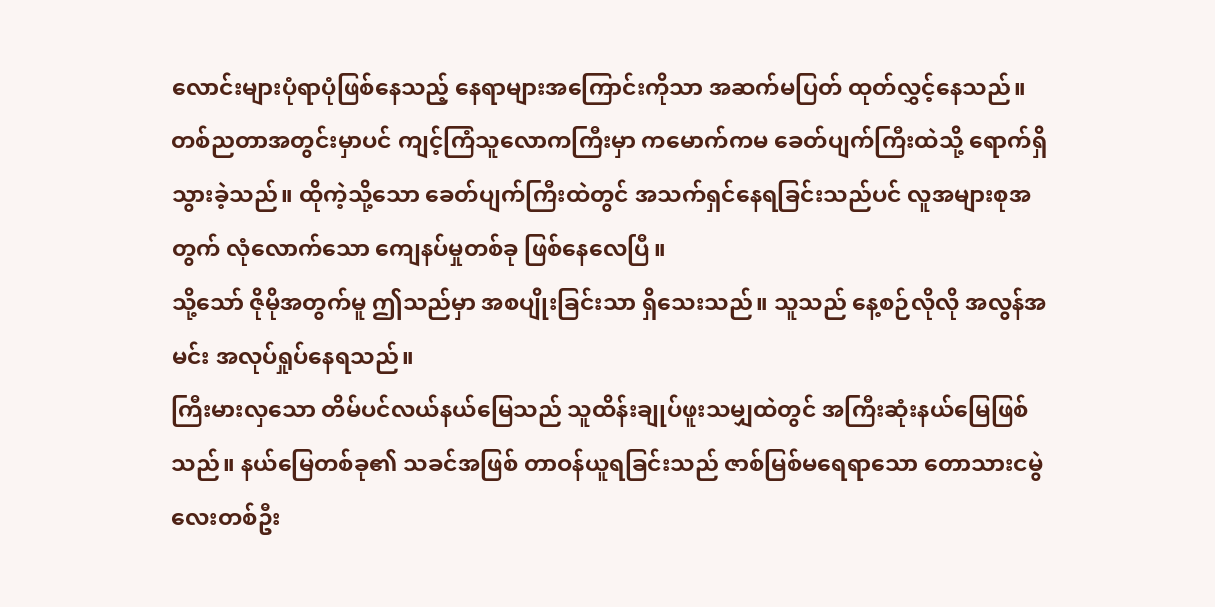လောင်းများပုံရာပုံဖြစ်နေသည့် နေရာများအကြောင်းကိုသာ အဆက်မပြတ် ထုတ်လွှင့်နေသည်။
တစ်ညတာအတွင်းမှာပင် ကျင့်ကြံသူလောကကြီးမှာ ကမောက်ကမ ခေတ်ပျက်ကြီးထဲသို့ ရောက်ရှိသွားခဲ့သည်။ ထိုကဲ့သို့သော ခေတ်ပျက်ကြီးထဲတွင် အသက်ရှင်နေရခြင်းသည်ပင် လူအများစုအတွက် လုံလောက်သော ကျေနပ်မှုတစ်ခု ဖြစ်နေလေပြီ။
သို့သော် ဇိုမိုအတွက်မူ ဤသည်မှာ အစပျိုးခြင်းသာ ရှိသေးသည်။ သူသည် နေ့စဉ်လိုလို အလွန်အမင်း အလုပ်ရှုပ်နေရသည်။
ကြီးမားလှသော တိမ်ပင်လယ်နယ်မြေသည် သူထိန်းချုပ်ဖူးသမျှထဲတွင် အကြီးဆုံးနယ်မြေဖြစ်သည်။ နယ်မြေတစ်ခု၏ သခင်အဖြစ် တာဝန်ယူရခြင်းသည် ဇာစ်မြစ်မရေရာသော တောသားငမွဲလေးတစ်ဦး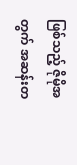ဖြစ်သည့် ဇိုမိုအတွက် အဆန်းတ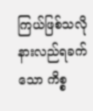ကြယ်ဖြစ်သလို နားလည်ရခက်သော ကိစ္စ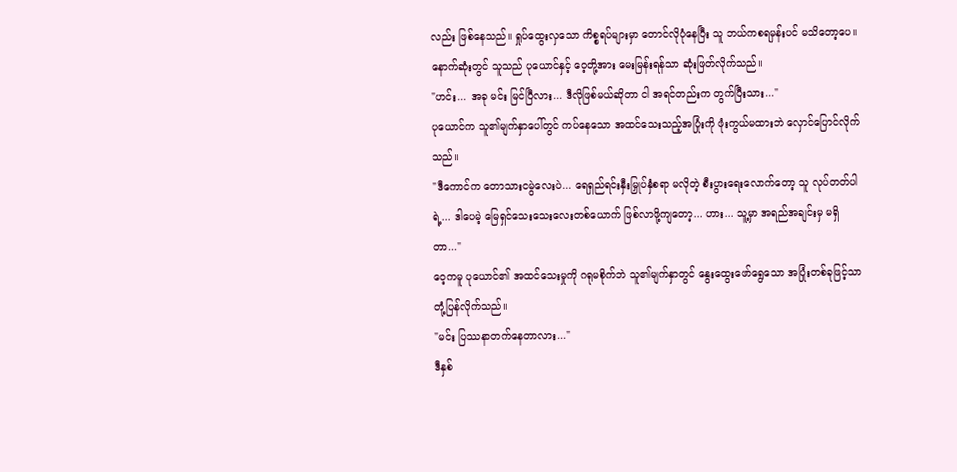လည်း ဖြစ်နေသည်။ ရှုပ်ထွေးလှသော ကိစ္စရပ်များမှာ တောင်လိုပုံနေပြီး သူ ဘယ်ကစရမှန်းပင် မသိတော့ပေ။
နောက်ဆုံးတွင် သူသည် ပုယောင်နှင့် ဝေ့တို့အား မေးမြန်းရန်သာ ဆုံးဖြတ်လိုက်သည်။
"ဟင်း... အခု မင်း မြင်ပြီလား... ဒီလိုဖြစ်မယ်ဆိုတာ ငါ အရင်တည်းက တွက်ပြီးသား..."
ပုယောင်က သူ၏မျက်နှာပေါ်တွင် ကပ်နေသော အထင်သေးသည့်အပြုံးကို ဖုံးကွယ်မထားဘဲ လှောင်ပြောင်လိုက်သည်။
"ဒီကောင်က တောသားငမွဲလေးပဲ... ရေရှည်ရင်းနှီးမြှုပ်နှံစရာ မလိုတဲ့ စီးပွားရေးလောက်တော့ သူ လုပ်တတ်ပါရဲ့... ဒါပေမဲ့ မြေရှင်သေးသေးလေးတစ်ယောက် ဖြစ်လာဖို့ကျတော့... ဟား... သူ့မှာ အရည်အချင်းမှ မရှိတာ..."
ဝေ့ကမူ ပုယောင်၏ အထင်သေးမှုကို ဂရုမစိုက်ဘဲ သူ၏မျက်နှာတွင် နွေးထွေးဖော်ရွေသော အပြုံးတစ်ခုဖြင့်သာ တုံ့ပြန်လိုက်သည်။
"မင်း ပြဿနာတက်နေတာလား..."
ဒီနှစ်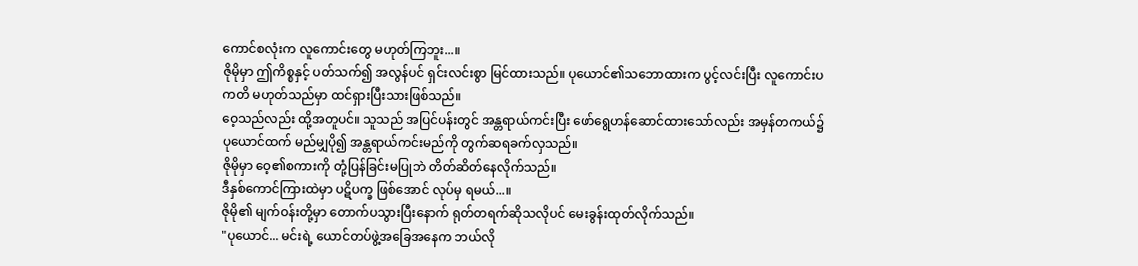ကောင်စလုံးက လူကောင်းတွေ မဟုတ်ကြဘူး...။
ဇိုမိုမှာ ဤကိစ္စနှင့် ပတ်သက်၍ အလွန်ပင် ရှင်းလင်းစွာ မြင်ထားသည်။ ပုယောင်၏သဘောထားက ပွင့်လင်းပြီး လူကောင်းပကတိ မဟုတ်သည်မှာ ထင်ရှားပြီးသားဖြစ်သည်။
ဝေ့သည်လည်း ထို့အတူပင်။ သူသည် အပြင်ပန်းတွင် အန္တရာယ်ကင်းပြီး ဖော်ရွေဟန်ဆောင်ထားသော်လည်း အမှန်တကယ်၌ ပုယောင်ထက် မည်မျှပို၍ အန္တရာယ်ကင်းမည်ကို တွက်ဆရခက်လှသည်။
ဇိုမိုမှာ ဝေ့၏စကားကို တုံ့ပြန်ခြင်းမပြုဘဲ တိတ်ဆိတ်နေလိုက်သည်။
ဒီနှစ်ကောင်ကြားထဲမှာ ပဋိပက္ခ ဖြစ်အောင် လုပ်မှ ရမယ်...။
ဇိုမို၏ မျက်ဝန်းတို့မှာ တောက်ပသွားပြီးနောက် ရုတ်တရက်ဆိုသလိုပင် မေးခွန်းထုတ်လိုက်သည်။
"ပုယောင်... မင်းရဲ့ ယောင်တပ်ဖွဲ့အခြေအနေက ဘယ်လို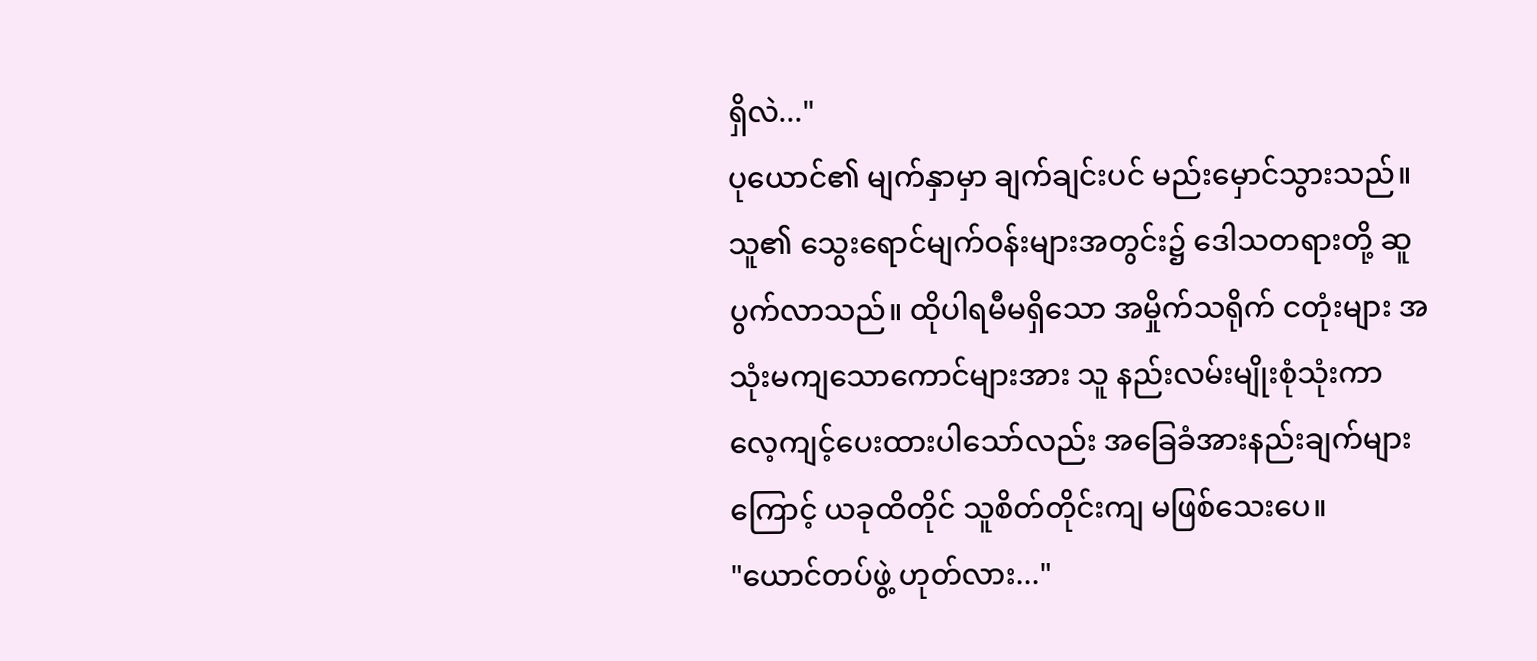ရှိလဲ..."
ပုယောင်၏ မျက်နှာမှာ ချက်ချင်းပင် မည်းမှောင်သွားသည်။ သူ၏ သွေးရောင်မျက်ဝန်းများအတွင်း၌ ဒေါသတရားတို့ ဆူပွက်လာသည်။ ထိုပါရမီမရှိသော အမှိုက်သရိုက် ငတုံးများ အသုံးမကျသောကောင်များအား သူ နည်းလမ်းမျိုးစုံသုံးကာ လေ့ကျင့်ပေးထားပါသော်လည်း အခြေခံအားနည်းချက်များကြောင့် ယခုထိတိုင် သူစိတ်တိုင်းကျ မဖြစ်သေးပေ။
"ယောင်တပ်ဖွဲ့ ဟုတ်လား..."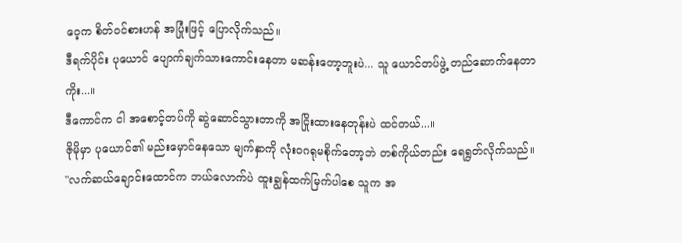ဝေ့က စိတ်ဝင်စားဟန် အပြုံးဖြင့် ပြောလိုက်သည်။
ဒီရက်ပိုင်း ပုယောင် ပျောက်ချက်သားကောင်းနေတာ မဆန်းတော့ဘူးပဲ... သူ ယောင်တပ်ဖွဲ့ တည်ဆောက်နေတာကိုး...။
ဒီကောင်က ငါ အစောင့်တပ်ကို ဆွဲဆောင်သွားတာကို အငြိုးထားနေတုန်းပဲ ထင်တယ်...။
ဇိုမိုမှာ ပုယောင်၏ မည်းမှောင်နေသော မျက်နှာကို လုံးဝဂရုမစိုက်တော့ဘဲ တစ်ကိုယ်တည်း ရေရွတ်လိုက်သည်။
"လက်ဆယ်ချောင်းထောင်က ဘယ်လောက်ပဲ ထူးချွန်ထက်မြက်ပါစေ သူက အ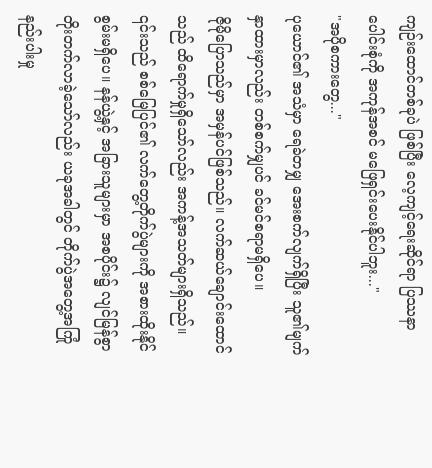ကျဉ်းထောင်တစ်ခုပဲ ဖြစ်ပြီး လေ့ကျင့်ရေးဆိုင်ရာ ပြဿနာပေါင်းစုံကို အကုန်အစင် မဖြေရှင်းပေးနိုင်ပါဘူး..."
"အပိုစကားတွေ..."
ပုယောင်၏ အသံမှာ ရေခဲတမျှ အေးစက်လျက်ရှိပြီး သူ၏မျက်နှာထားမှာလည်း တစ်စက်မျှပင် ခင်မင်စရာမရှိပေ။
ဇိုမိုပြောသည်မှာ အမှန်ပင်ဖြစ်သည်။ လက်ဆယ်ချောင်းထောင်သည် ထိရောက်မှုရှိသော်လည်း အကန့်အသတ်များရှိသည်။ ၎င်းသည် စစ်မြေပြင်၏ လက်တွေ့တိုက်ပွဲများကို အစားထိုးနိုင်စွမ်းမရှိပေ။ နန်ယွဲ့နှင့် အခြားသူများမှာ အစပိုင်း၌ လျင်မြန်စွာ တိုးတက်လာခဲ့သော်လည်း ယခုအခါတွင် တိုက်ပွဲအတွေ့အကြုံ နည်းပါးမှု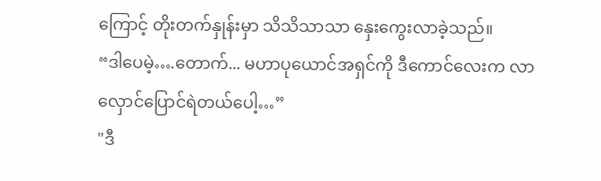ကြောင့် တိုးတက်နှုန်းမှာ သိသိသာသာ နှေးကွေးလာခဲ့သည်။
“ဒါပေမဲ့….တောက်... မဟာပုယောင်အရှင်ကို ဒီကောင်လေးက လာလှောင်ပြောင်ရဲတယ်ပေါ့…”
"ဒီ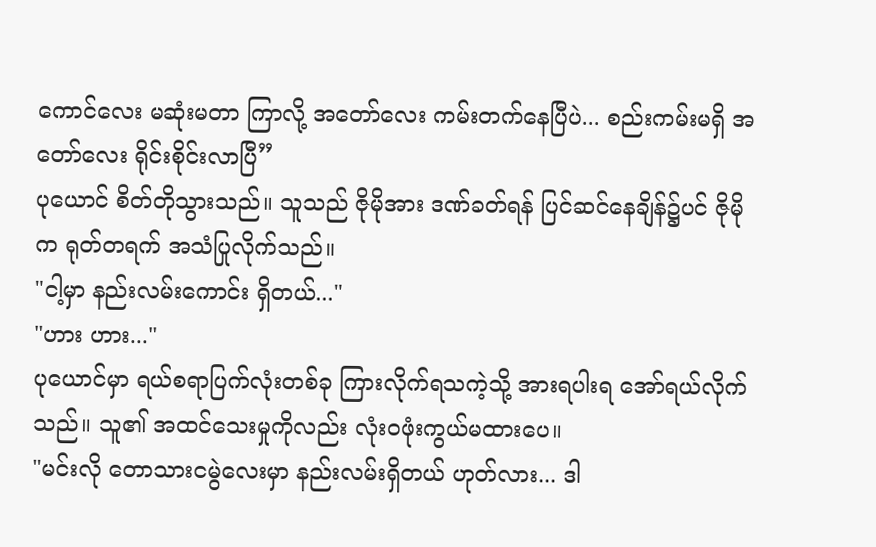ကောင်လေး မဆုံးမတာ ကြာလို့ အတော်လေး ကမ်းတက်နေပြီပဲ... စည်းကမ်းမရှိ အတော်လေး ရိုင်းစိုင်းလာပြီ”
ပုယောင် စိတ်တိုသွားသည်။ သူသည် ဇိုမိုအား ဒဏ်ခတ်ရန် ပြင်ဆင်နေချိန်၌ပင် ဇိုမိုက ရုတ်တရက် အသံပြုလိုက်သည်။
"ငါ့မှာ နည်းလမ်းကောင်း ရှိတယ်..."
"ဟား ဟား..."
ပုယောင်မှာ ရယ်စရာပြက်လုံးတစ်ခု ကြားလိုက်ရသကဲ့သို့ အားရပါးရ အော်ရယ်လိုက်သည်။ သူ၏ အထင်သေးမှုကိုလည်း လုံးဝဖုံးကွယ်မထားပေ။
"မင်းလို တောသားငမွဲလေးမှာ နည်းလမ်းရှိတယ် ဟုတ်လား... ဒါ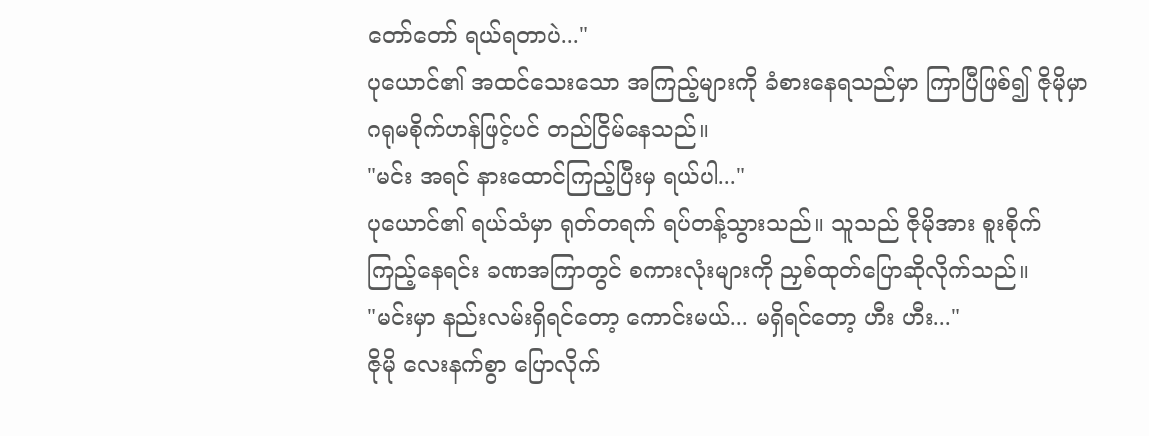တော်တော် ရယ်ရတာပဲ..."
ပုယောင်၏ အထင်သေးသော အကြည့်များကို ခံစားနေရသည်မှာ ကြာပြီဖြစ်၍ ဇိုမိုမှာ ဂရုမစိုက်ဟန်ဖြင့်ပင် တည်ငြိမ်နေသည်။
"မင်း အရင် နားထောင်ကြည့်ပြီးမှ ရယ်ပါ..."
ပုယောင်၏ ရယ်သံမှာ ရုတ်တရက် ရပ်တန့်သွားသည်။ သူသည် ဇိုမိုအား စူးစိုက်ကြည့်နေရင်း ခဏအကြာတွင် စကားလုံးများကို ညှစ်ထုတ်ပြောဆိုလိုက်သည်။
"မင်းမှာ နည်းလမ်းရှိရင်တော့ ကောင်းမယ်... မရှိရင်တော့ ဟီး ဟီး..."
ဇိုမို လေးနက်စွာ ပြောလိုက်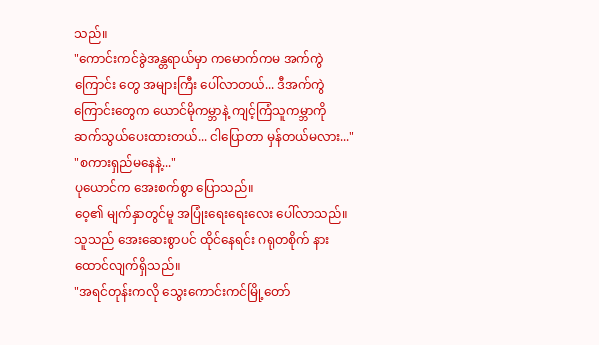သည်။
"ကောင်းကင်ခွဲအန္တရာယ်မှာ ကမောက်ကမ အက်ကွဲကြောင်း တွေ အများကြီး ပေါ်လာတယ်... ဒီအက်ကွဲကြောင်းတွေက ယောင်မိုကမ္ဘာနဲ့ ကျင့်ကြံသူကမ္ဘာကို ဆက်သွယ်ပေးထားတယ်... ငါပြောတာ မှန်တယ်မလား..."
"စကားရှည်မနေနဲ့..."
ပုယောင်က အေးစက်စွာ ပြောသည်။
ဝေ့၏ မျက်နှာတွင်မူ အပြုံးရေးရေးလေး ပေါ်လာသည်။ သူသည် အေးဆေးစွာပင် ထိုင်နေရင်း ဂရုတစိုက် နားထောင်လျက်ရှိသည်။
"အရင်တုန်းကလို သွေးကောင်းကင်မြို့တော်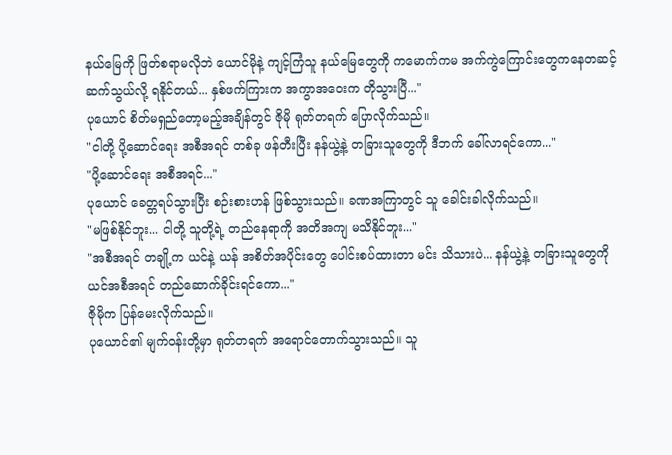နယ်မြေကို ဖြတ်စရာမလိုဘဲ ယောင်မိုနဲ့ ကျင့်ကြံသူ နယ်မြေတွေကို ကမောက်ကမ အက်ကွဲကြောင်းတွေကနေတဆင့် ဆက်သွယ်လို့ ရနိုင်တယ်... နှစ်ဖက်ကြားက အကွာအဝေးက တိုသွားပြီ..."
ပုယောင် စိတ်မရှည်တော့မည့်အချိန်တွင် ဇိုမို ရုတ်တရက် ပြောလိုက်သည်။
"ငါတို့ ပို့ဆောင်ရေး အစီအရင် တစ်ခု ဖန်တီးပြီး နန်ယွဲ့နဲ့ တခြားသူတွေကို ဒီဘက် ခေါ်လာရင်ကော..."
"ပို့ဆောင်ရေး အစီအရင်..."
ပုယောင် ခေတ္တရပ်သွားပြီး စဉ်းစားဟန် ဖြစ်သွားသည်။ ခဏအကြာတွင် သူ ခေါင်းခါလိုက်သည်။
"မဖြစ်နိုင်ဘူး... ငါတို့ သူတို့ရဲ့ တည်နေရာကို အတိအကျ မသိနိုင်ဘူး..."
"အစီအရင် တချို့က ယင်နဲ့ ယန် အစိတ်အပိုင်းတွေ ပေါင်းစပ်ထားတာ မင်း သိသားပဲ... နန်ယွဲ့နဲ့ တခြားသူတွေကို ယင်အစီအရင် တည်ဆောက်ခိုင်းရင်ကော..."
ဇိုမိုက ပြန်မေးလိုက်သည်။
ပုယောင်၏ မျက်ဝန်းတို့မှာ ရုတ်တရက် အရောင်တောက်သွားသည်။ သူ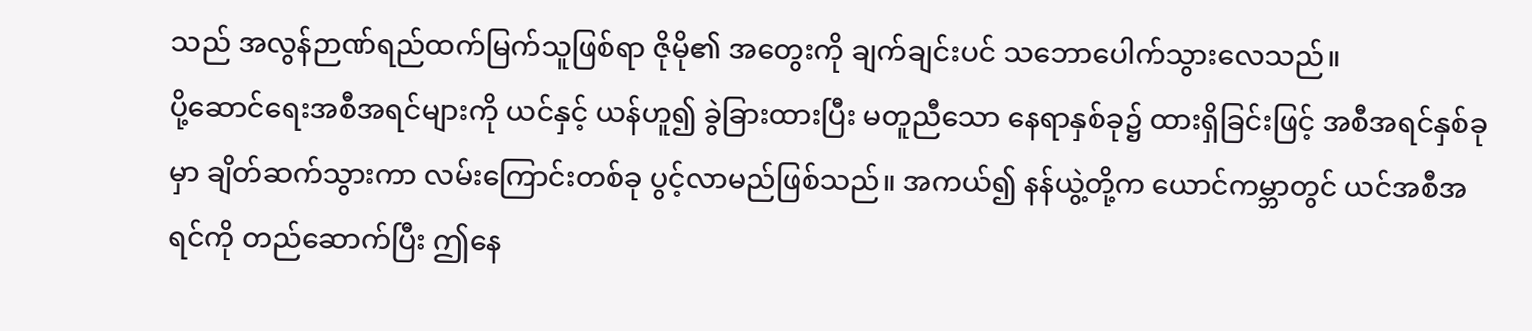သည် အလွန်ဉာဏ်ရည်ထက်မြက်သူဖြစ်ရာ ဇိုမို၏ အတွေးကို ချက်ချင်းပင် သဘောပေါက်သွားလေသည်။
ပို့ဆောင်ရေးအစီအရင်များကို ယင်နှင့် ယန်ဟူ၍ ခွဲခြားထားပြီး မတူညီသော နေရာနှစ်ခု၌ ထားရှိခြင်းဖြင့် အစီအရင်နှစ်ခုမှာ ချိတ်ဆက်သွားကာ လမ်းကြောင်းတစ်ခု ပွင့်လာမည်ဖြစ်သည်။ အကယ်၍ နန်ယွဲ့တို့က ယောင်ကမ္ဘာတွင် ယင်အစီအရင်ကို တည်ဆောက်ပြီး ဤနေ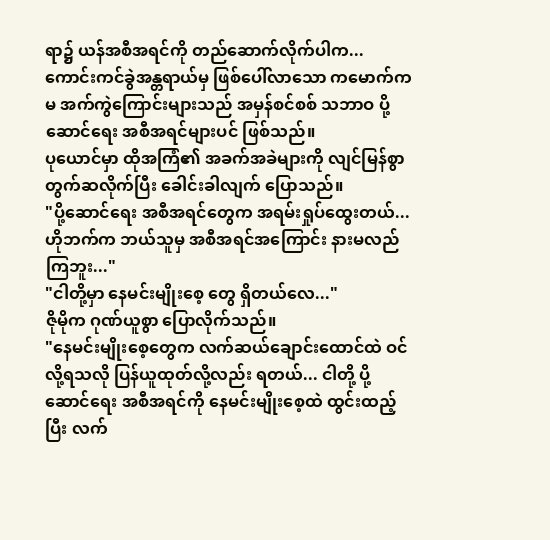ရာ၌ ယန်အစီအရင်ကို တည်ဆောက်လိုက်ပါက...
ကောင်းကင်ခွဲအန္တရာယ်မှ ဖြစ်ပေါ်လာသော ကမောက်ကမ အက်ကွဲကြောင်းများသည် အမှန်စင်စစ် သဘာဝ ပို့ဆောင်ရေး အစီအရင်များပင် ဖြစ်သည်။
ပုယောင်မှာ ထိုအကြံ၏ အခက်အခဲများကို လျင်မြန်စွာ တွက်ဆလိုက်ပြီး ခေါင်းခါလျက် ပြောသည်။
"ပို့ဆောင်ရေး အစီအရင်တွေက အရမ်းရှုပ်ထွေးတယ်... ဟိုဘက်က ဘယ်သူမှ အစီအရင်အကြောင်း နားမလည်ကြဘူး..."
"ငါတို့မှာ နေမင်းမျိုးစေ့ တွေ ရှိတယ်လေ..."
ဇိုမိုက ဂုဏ်ယူစွာ ပြောလိုက်သည်။
"နေမင်းမျိုးစေ့တွေက လက်ဆယ်ချောင်းထောင်ထဲ ဝင်လို့ရသလို ပြန်ယူထုတ်လို့လည်း ရတယ်... ငါတို့ ပို့ဆောင်ရေး အစီအရင်ကို နေမင်းမျိုးစေ့ထဲ ထွင်းထည့်ပြီး လက်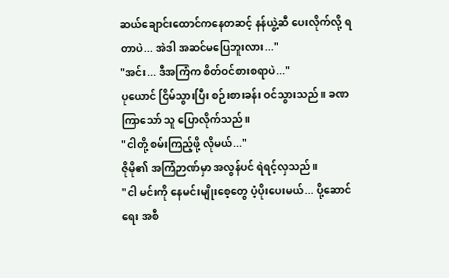ဆယ်ချောင်းထောင်ကနေတဆင့် နန်ယွဲ့ဆီ ပေးလိုက်လို့ ရတာပဲ... အဲဒါ အဆင်မပြေဘူးလား..."
"အင်း... ဒီအကြံက စိတ်ဝင်စားစရာပဲ..."
ပုယောင် ငြိမ်သွားပြီး စဉ်းစားခန်း ဝင်သွားသည်။ ခဏကြာသော် သူ ပြောလိုက်သည်။
"ငါတို့ စမ်းကြည့်ဖို့ လိုမယ်..."
ဇိုမို၏ အကြံဉာဏ်မှာ အလွန်ပင် ရဲရင့်လှသည်။
"ငါ မင်းကို နေမင်းမျိုးစေ့တွေ ပံ့ပိုးပေးမယ်... ပို့ဆောင်ရေး အစီ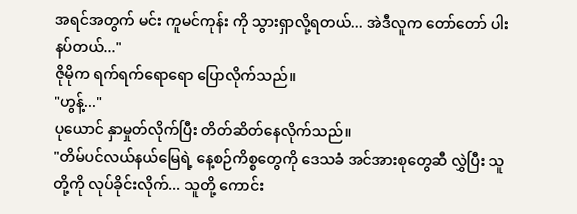အရင်အတွက် မင်း ကူမင်ကုန်း ကို သွားရှာလို့ရတယ်... အဲဒီလူက တော်တော် ပါးနပ်တယ်..."
ဇိုမိုက ရက်ရက်ရောရော ပြောလိုက်သည်။
"ဟွန့်..."
ပုယောင် နှာမှုတ်လိုက်ပြီး တိတ်ဆိတ်နေလိုက်သည်။
"တိမ်ပင်လယ်နယ်မြေရဲ့ နေ့စဉ်ကိစ္စတွေကို ဒေသခံ အင်အားစုတွေဆီ လွှဲပြီး သူတို့ကို လုပ်ခိုင်းလိုက်... သူတို့ ကောင်း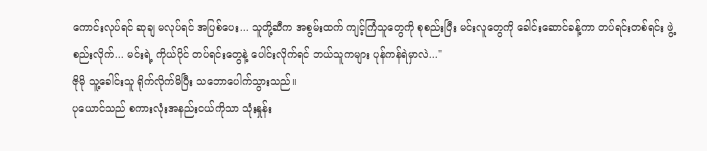ကောင်းလုပ်ရင် ဆုချ မလုပ်ရင် အပြစ်ပေး... သူတို့ဆီက အစွမ်းထက် ကျင့်ကြံသူတွေကို စုစည်းပြီး မင်းလူတွေကို ခေါင်းဆောင်ခန့်ကာ တပ်ရင်းတစ်ရင်း ဖွဲ့စည်းလိုက်... မင်းရဲ့ ကိုယ်ပိုင် တပ်ရင်းတွေနဲ့ ပေါင်းလိုက်ရင် ဘယ်သူကများ ပုန်ကန်ရဲမှာလဲ..."
ဇိုမို သူ့ခေါင်းသူ ရိုက်လိုက်မိပြီး သဘောပေါက်သွားသည်။
ပုယောင်သည် စကားလုံးအနည်းငယ်ကိုသာ သုံးနှုန်း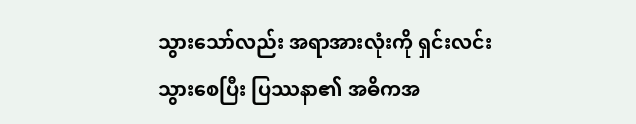သွားသော်လည်း အရာအားလုံးကို ရှင်းလင်းသွားစေပြီး ပြဿနာ၏ အဓိကအ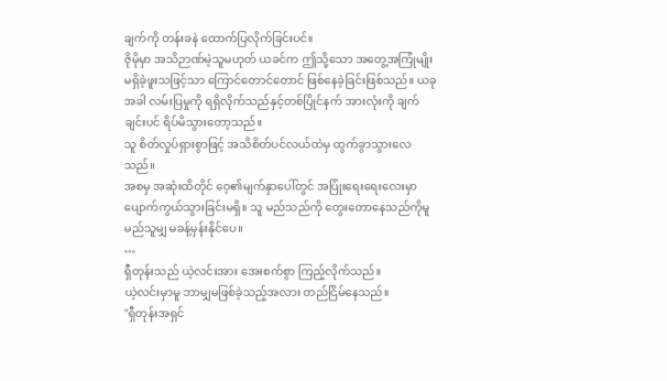ချက်ကို တန်းခနဲ ထောက်ပြလိုက်ခြင်းပင်။
ဇိုမိုမှာ အသိဉာဏ်မဲ့သူမဟုတ် ယခင်က ဤသို့သော အတွေ့အကြုံမျိုး မရှိခဲ့ဖူးသဖြင့်သာ ကြောင်တောင်တောင် ဖြစ်နေခဲ့ခြင်းဖြစ်သည်။ ယခုအခါ လမ်းပြမှုကို ရရှိလိုက်သည်နှင့်တစ်ပြိုင်နက် အားလုံးကို ချက်ချင်းပင် ရိပ်မိသွားတော့သည်။
သူ စိတ်လှုပ်ရှားစွာဖြင့် အသိစိတ်ပင်လယ်ထဲမှ ထွက်ခွာသွားလေသည်။
အစမှ အဆုံးထိတိုင် ဝေ့၏မျက်နှာပေါ်တွင် အပြုံးရေးရေးလေးမှာ ပျောက်ကွယ်သွားခြင်းမရှိ။ သူ မည်သည်ကို တွေးတောနေသည်ကိုမူ မည်သူမျှ မခန့်မှန်းနိုင်ပေ။
…
ရှီတုန်းသည် ယဲ့လင်းအား အေးစက်စွာ ကြည့်လိုက်သည်။
ယဲ့လင်းမှာမူ ဘာမျှမဖြစ်ခဲ့သည့်အလား တည်ငြိမ်နေသည်။
"ရှီတုန်းအရှင်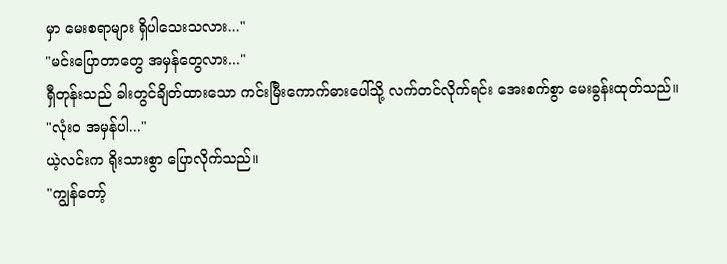မှာ မေးစရာများ ရှိပါသေးသလား..."
"မင်းပြောတာတွေ အမှန်တွေလား..."
ရှီတုန်းသည် ခါးတွင်ချိတ်ထားသော ကင်းမြီးကောက်ဓားပေါ်သို့ လက်တင်လိုက်ရင်း အေးစက်စွာ မေးခွန်းထုတ်သည်။
"လုံးဝ အမှန်ပါ..."
ယဲ့လင်းက ရိုးသားစွာ ပြောလိုက်သည်။
"ကျွန်တော့်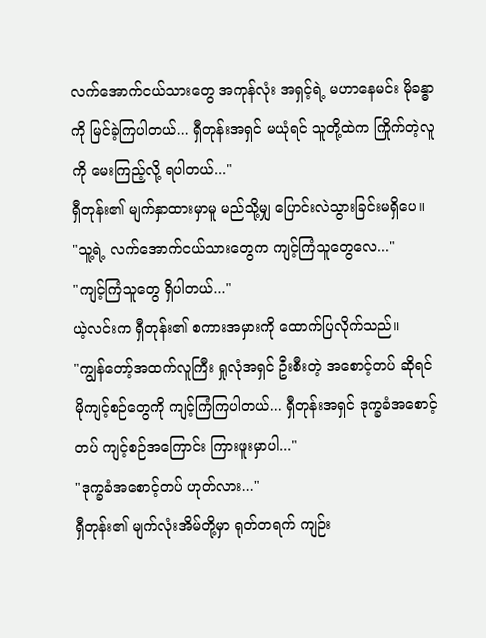လက်အောက်ငယ်သားတွေ အကုန်လုံး အရှင့်ရဲ့ မဟာနေမင်း မိုခန္ဓာကို မြင်ခဲ့ကြပါတယ်... ရှီတုန်းအရှင် မယုံရင် သူတို့ထဲက ကြိုက်တဲ့လူကို မေးကြည့်လို့ ရပါတယ်..."
ရှီတုန်း၏ မျက်နှာထားမှာမူ မည်သို့မျှ ပြောင်းလဲသွားခြင်းမရှိပေ။
"သူ့ရဲ့ လက်အောက်ငယ်သားတွေက ကျင့်ကြံသူတွေလေ..."
"ကျင့်ကြံသူတွေ ရှိပါတယ်..."
ယဲ့လင်းက ရှီတုန်း၏ စကားအမှားကို ထောက်ပြလိုက်သည်။
"ကျွန်တော့်အထက်လူကြီး ရှုလုံအရှင် ဦးစီးတဲ့ အစောင့်တပ် ဆိုရင် မိုကျင့်စဉ်တွေကို ကျင့်ကြံကြပါတယ်... ရှီတုန်းအရှင် ဒုက္ခခံအစောင့်တပ် ကျင့်စဉ်အကြောင်း ကြားဖူးမှာပါ..."
"ဒုက္ခခံအစောင့်တပ် ဟုတ်လား..."
ရှီတုန်း၏ မျက်လုံးအိမ်တို့မှာ ရုတ်တရက် ကျဉ်း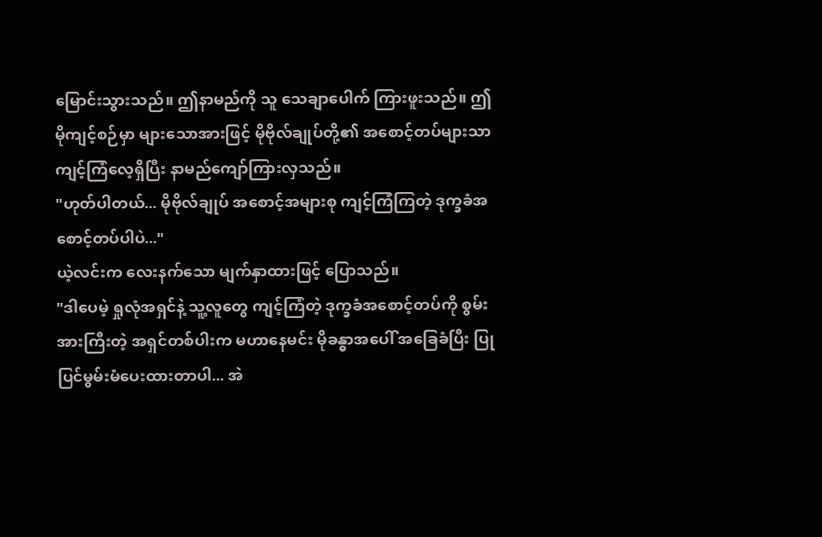မြောင်းသွားသည်။ ဤနာမည်ကို သူ သေချာပေါက် ကြားဖူးသည်။ ဤမိုကျင့်စဉ်မှာ များသောအားဖြင့် မိုဗိုလ်ချုပ်တို့၏ အစောင့်တပ်များသာ ကျင့်ကြံလေ့ရှိပြီး နာမည်ကျော်ကြားလှသည်။
"ဟုတ်ပါတယ်... မိုဗိုလ်ချုပ် အစောင့်အများစု ကျင့်ကြံကြတဲ့ ဒုက္ခခံအစောင့်တပ်ပါပဲ..."
ယဲ့လင်းက လေးနက်သော မျက်နှာထားဖြင့် ပြောသည်။
"ဒါပေမဲ့ ရှုလုံအရှင်နဲ့ သူ့လူတွေ ကျင့်ကြံတဲ့ ဒုက္ခခံအစောင့်တပ်ကို စွမ်းအားကြီးတဲ့ အရှင်တစ်ပါးက မဟာနေမင်း မိုခန္ဓာအပေါ် အခြေခံပြီး ပြုပြင်မွမ်းမံပေးထားတာပါ... အဲ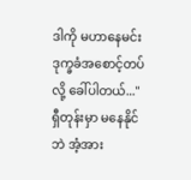ဒါကို မဟာနေမင်း ဒုက္ခခံအစောင့်တပ်လို့ ခေါ်ပါတယ်..."
ရှီတုန်းမှာ မနေနိုင်ဘဲ အံ့အား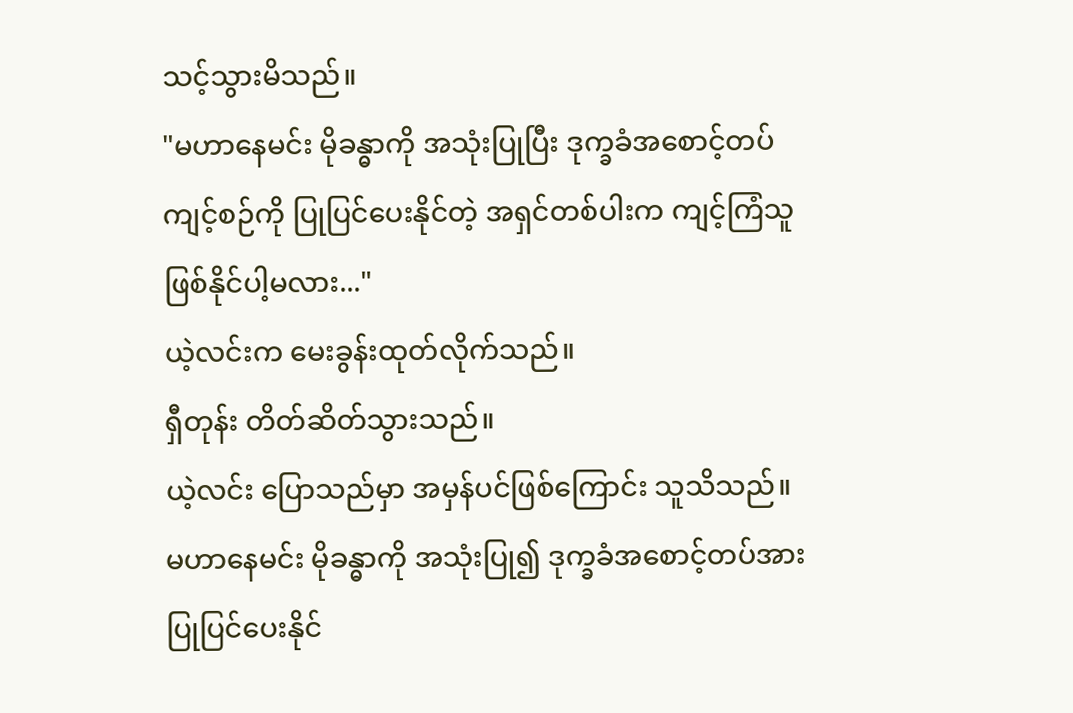သင့်သွားမိသည်။
"မဟာနေမင်း မိုခန္ဓာကို အသုံးပြုပြီး ဒုက္ခခံအစောင့်တပ်ကျင့်စဉ်ကို ပြုပြင်ပေးနိုင်တဲ့ အရှင်တစ်ပါးက ကျင့်ကြံသူ ဖြစ်နိုင်ပါ့မလား..."
ယဲ့လင်းက မေးခွန်းထုတ်လိုက်သည်။
ရှီတုန်း တိတ်ဆိတ်သွားသည်။
ယဲ့လင်း ပြောသည်မှာ အမှန်ပင်ဖြစ်ကြောင်း သူသိသည်။ မဟာနေမင်း မိုခန္ဓာကို အသုံးပြု၍ ဒုက္ခခံအစောင့်တပ်အား ပြုပြင်ပေးနိုင်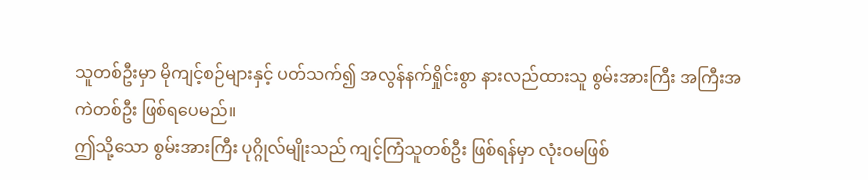သူတစ်ဦးမှာ မိုကျင့်စဉ်များနှင့် ပတ်သက်၍ အလွန်နက်ရှိုင်းစွာ နားလည်ထားသူ စွမ်းအားကြီး အကြီးအကဲတစ်ဦး ဖြစ်ရပေမည်။
ဤသို့သော စွမ်းအားကြီး ပုဂ္ဂိုလ်မျိုးသည် ကျင့်ကြံသူတစ်ဦး ဖြစ်ရန်မှာ လုံးဝမဖြစ်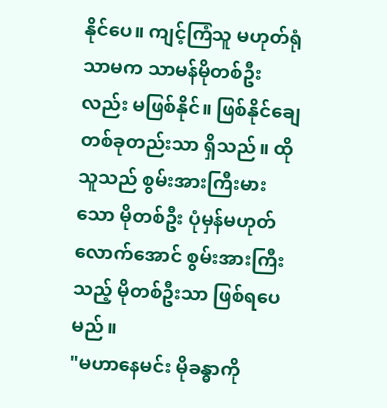နိုင်ပေ။ ကျင့်ကြံသူ မဟုတ်ရုံသာမက သာမန်မိုတစ်ဦးလည်း မဖြစ်နိုင်။ ဖြစ်နိုင်ချေ တစ်ခုတည်းသာ ရှိသည်။ ထိုသူသည် စွမ်းအားကြီးမားသော မိုတစ်ဦး ပုံမှန်မဟုတ်လောက်အောင် စွမ်းအားကြီးသည့် မိုတစ်ဦးသာ ဖြစ်ရပေမည်။
"မဟာနေမင်း မိုခန္ဓာကို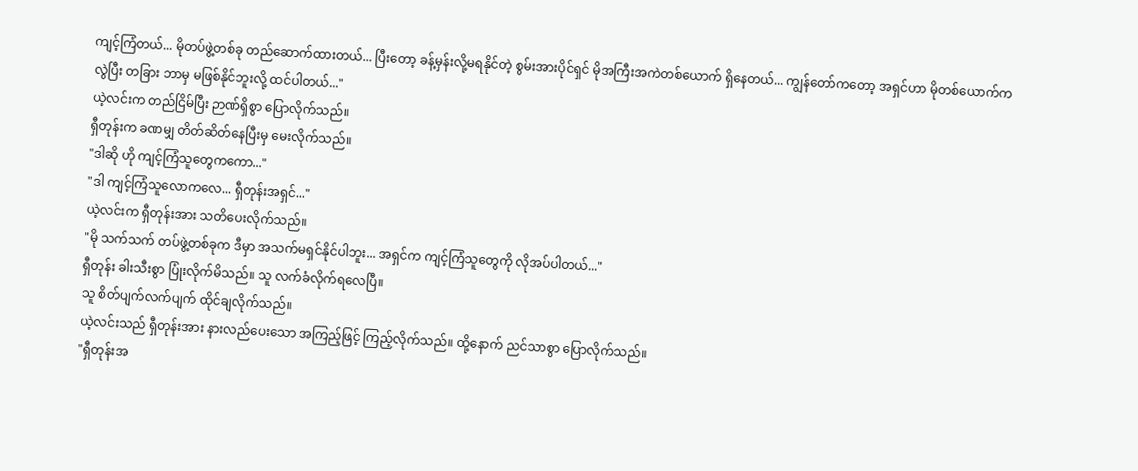ကျင့်ကြံတယ်... မိုတပ်ဖွဲ့တစ်ခု တည်ဆောက်ထားတယ်... ပြီးတော့ ခန့်မှန်းလို့မရနိုင်တဲ့ စွမ်းအားပိုင်ရှင် မိုအကြီးအကဲတစ်ယောက် ရှိနေတယ်... ကျွန်တော်ကတော့ အရှင်ဟာ မိုတစ်ယောက်ကလွဲပြီး တခြား ဘာမှ မဖြစ်နိုင်ဘူးလို့ ထင်ပါတယ်..."
ယဲ့လင်းက တည်ငြိမ်ပြီး ဉာဏ်ရှိစွာ ပြောလိုက်သည်။
ရှီတုန်းက ခဏမျှ တိတ်ဆိတ်နေပြီးမှ မေးလိုက်သည်။
"ဒါဆို ဟို ကျင့်ကြံသူတွေကကော..."
"ဒါ ကျင့်ကြံသူလောကလေ... ရှီတုန်းအရှင်..."
ယဲ့လင်းက ရှီတုန်းအား သတိပေးလိုက်သည်။
"မို သက်သက် တပ်ဖွဲ့တစ်ခုက ဒီမှာ အသက်မရှင်နိုင်ပါဘူး... အရှင်က ကျင့်ကြံသူတွေကို လိုအပ်ပါတယ်..."
ရှီတုန်း ခါးသီးစွာ ပြုံးလိုက်မိသည်။ သူ လက်ခံလိုက်ရလေပြီ။
သူ စိတ်ပျက်လက်ပျက် ထိုင်ချလိုက်သည်။
ယဲ့လင်းသည် ရှီတုန်းအား နားလည်ပေးသော အကြည့်ဖြင့် ကြည့်လိုက်သည်။ ထို့နောက် ညင်သာစွာ ပြောလိုက်သည်။
"ရှီတုန်းအ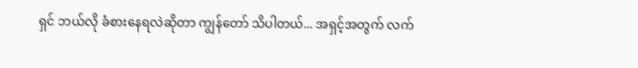ရှင် ဘယ်လို ခံစားနေရလဲဆိုတာ ကျွန်တော် သိပါတယ်... အရှင့်အတွက် လက်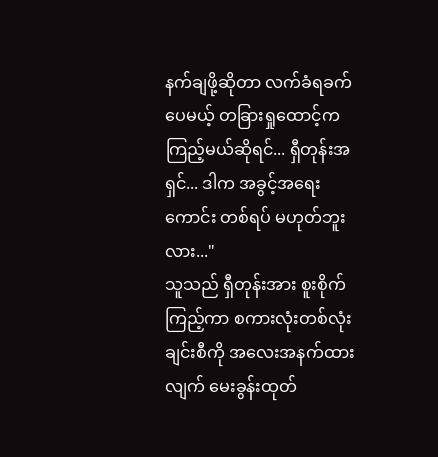နက်ချဖို့ဆိုတာ လက်ခံရခက်ပေမယ့် တခြားရှုထောင့်က ကြည့်မယ်ဆိုရင်... ရှီတုန်းအရှင်... ဒါက အခွင့်အရေးကောင်း တစ်ရပ် မဟုတ်ဘူးလား..."
သူသည် ရှီတုန်းအား စူးစိုက်ကြည့်ကာ စကားလုံးတစ်လုံးချင်းစီကို အလေးအနက်ထားလျက် မေးခွန်းထုတ်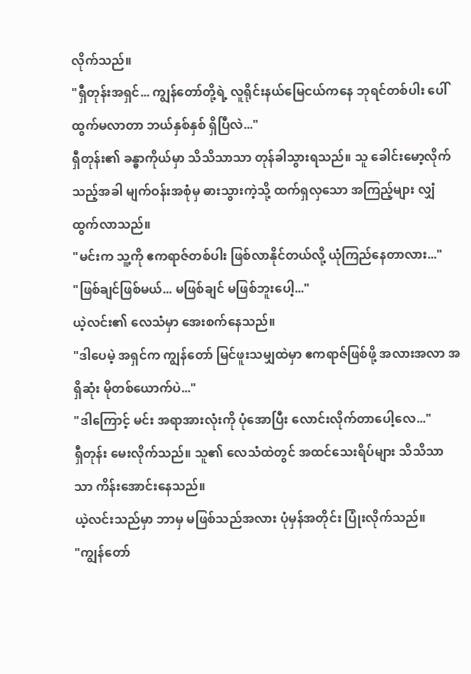လိုက်သည်။
"ရှီတုန်းအရှင်... ကျွန်တော်တို့ရဲ့ လူရိုင်းနယ်မြေငယ်ကနေ ဘုရင်တစ်ပါး ပေါ်ထွက်မလာတာ ဘယ်နှစ်နှစ် ရှိပြီလဲ..."
ရှီတုန်း၏ ခန္ဓာကိုယ်မှာ သိသိသာသာ တုန်ခါသွားရသည်။ သူ ခေါင်းမော့လိုက်သည့်အခါ မျက်ဝန်းအစုံမှ ဓားသွားကဲ့သို့ ထက်ရှလှသော အကြည့်များ လျှံထွက်လာသည်။
"မင်းက သူ့ကို ဧကရာဇ်တစ်ပါး ဖြစ်လာနိုင်တယ်လို့ ယုံကြည်နေတာလား..."
"ဖြစ်ချင်ဖြစ်မယ်... မဖြစ်ချင် မဖြစ်ဘူးပေါ့..."
ယဲ့လင်း၏ လေသံမှာ အေးစက်နေသည်။
"ဒါပေမဲ့ အရှင်က ကျွန်တော် မြင်ဖူးသမျှထဲမှာ ဧကရာဇ်ဖြစ်ဖို့ အလားအလာ အရှိဆုံး မိုတစ်ယောက်ပဲ..."
"ဒါကြောင့် မင်း အရာအားလုံးကို ပုံအောပြီး လောင်းလိုက်တာပေါ့လေ..."
ရှီတုန်း မေးလိုက်သည်။ သူ၏ လေသံထဲတွင် အထင်သေးရိပ်များ သိသိသာသာ ကိန်းအောင်းနေသည်။
ယဲ့လင်းသည်မှာ ဘာမှ မဖြစ်သည်အလား ပုံမှန်အတိုင်း ပြုံးလိုက်သည်။
"ကျွန်တော်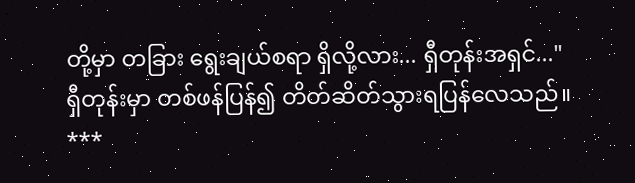တို့မှာ တခြား ရွေးချယ်စရာ ရှိလို့လား... ရှီတုန်းအရှင်..."
ရှီတုန်းမှာ တစ်ဖန်ပြန်၍ တိတ်ဆိတ်သွားရပြန်လေသည်။
***